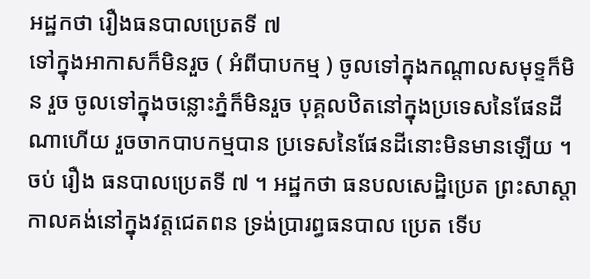អដ្ឋកថា រឿងធនបាលប្រេតទី ៧
ទៅក្នុងអាកាសក៏មិនរួច ( អំពីបាបកម្ម ) ចូលទៅក្នុងកណ្តាលសមុទ្ទក៏មិន រួច ចូលទៅក្នុងចន្លោះភ្នំក៏មិនរួច បុគ្គលឋិតនៅក្នុងប្រទេសនៃផែនដីណាហើយ រួចចាកបាបកម្មបាន ប្រទេសនៃផែនដីនោះមិនមានឡើយ ។ ចប់ រឿង ធនបាលប្រេតទី ៧ ។ អដ្ឋកថា ធនបលសេដ្ឋិប្រេត ព្រះសាស្តា កាលគង់នៅក្នុងវត្តជេតពន ទ្រង់ប្រារព្ធធនបាល ប្រេត ទើប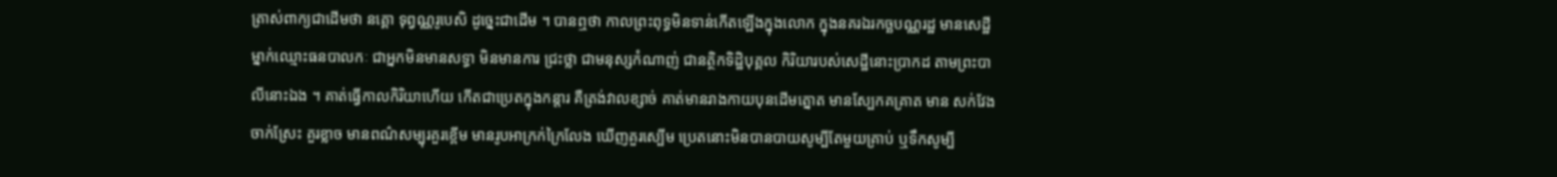ត្រាស់ពាក្យជាដើមថា នគ្គោ ទុព្វណ្ណរូបេសិ ដូច្នេះជាដើម ។ បានឮថា កាលព្រះពុទ្ធមិនទាន់កើតឡើងក្នុងលោក ក្នុងនគរឯរកច្ឆបណ្ណរដ្ឋ មានសេដ្ឋីម្នាក់ឈ្មោះធនបាលកៈ ជាអ្នកមិនមានសទ្ធា មិនមានការ ជ្រះថ្លា ជាមនុស្សកំណាញ់ ជានត្ថិកទិដ្ឋិបុគ្គល កិរិយារបស់សេដ្ឋីនោះប្រាកដ តាមព្រះបាលីនោះឯង ។ គាត់ធ្វើកាលកិរិយាហើយ កើតជាប្រេតក្នុងកន្តារ គឺត្រង់វាលខ្សាច់ គាត់មានរាងកាយបុនដើមត្នោត មានស្បែកគគ្រាត មាន សក់វែងចាក់ស្រែះ គួរខ្លាច មានពណ៌សម្បុរគួរខ្ពើម មានរូបអាក្រក់ក្រៃលែង ឃើញគួរស្បើម ប្រេតនោះមិនបានបាយសូម្បីតែមួយគ្រាប់ ឬទឹកសូម្បី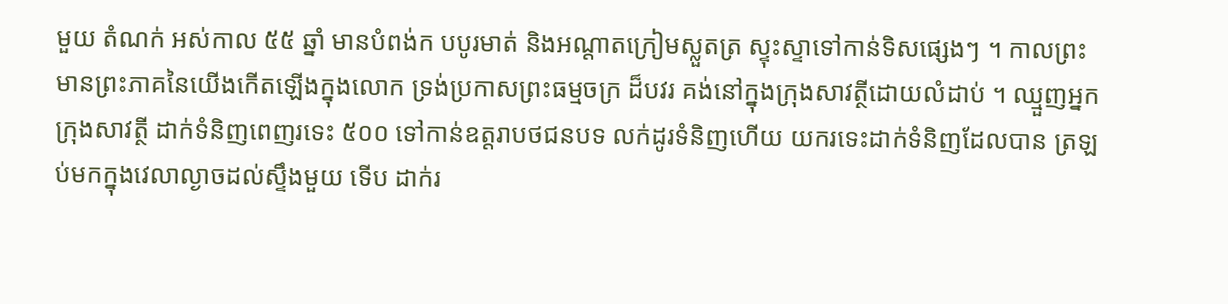មួយ តំណក់ អស់កាល ៥៥ ឆ្នាំ មានបំពង់ក បបូរមាត់ និងអណ្តាតក្រៀមស្លួតត្រ ស្ទុះស្ទាទៅកាន់ទិសផ្សេងៗ ។ កាលព្រះមានព្រះភាគនៃយើងកើតឡើងក្នុងលោក ទ្រង់ប្រកាសព្រះធម្មចក្រ ដ៏បវរ គង់នៅក្នុងក្រុងសាវត្ថីដោយលំដាប់ ។ ឈ្មួញអ្នកក្រុងសាវត្ថី ដាក់ទំនិញពេញរទេះ ៥០០ ទៅកាន់ឧត្តរាបថជនបទ លក់ដូរទំនិញហើយ យករទេះដាក់ទំនិញដែលបាន ត្រឡប់មកក្នុងវេលាល្ងាចដល់ស្ទឹងមួយ ទើប ដាក់រ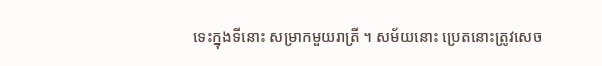ទេះក្នុងទីនោះ សម្រាកមួយរាត្រី ។ សម័យនោះ ប្រេតនោះត្រូវសេច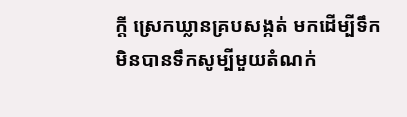ក្តី ស្រេកឃ្លានគ្របសង្កត់ មកដើម្បីទឹក មិនបានទឹកសូម្បីមួយតំណក់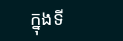ក្នុងទី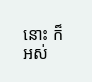នោះ ក៏អស់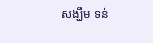សង្ឃឹម ទន់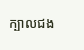ក្បាលជង